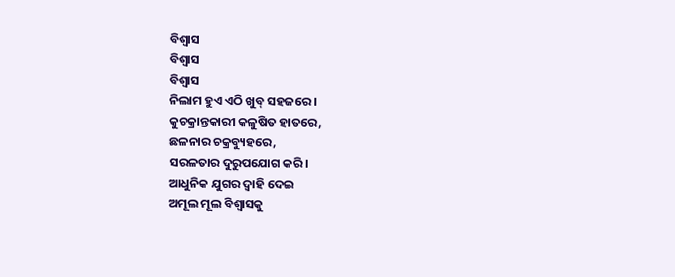ବିଶ୍ୱାସ
ବିଶ୍ୱାସ
ବିଶ୍ୱାସ
ନିଲାମ ହୁଏ ଏଠି ଖୁବ୍ ସହଜରେ।
କୁଚକ୍ରାନ୍ତକାରୀ କଳୁଷିତ ହାତରେ,
ଛଳନାର ଚକ୍ରବ୍ୟୁହରେ,
ସରଳତାର ଦୁରୁପଯୋଗ କରି।
ଆଧୁନିକ ଯୁଗର ଦ୍ୱାହି ଦେଇ
ଅମୂଲ ମୂଲ ବିଶ୍ୱାସକୁ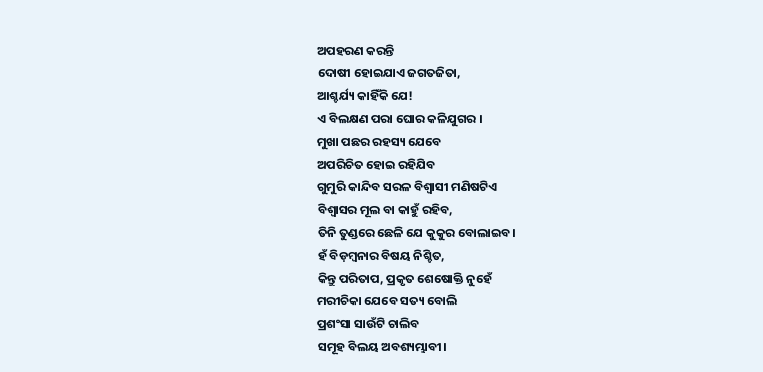ଅପହରଣ କରନ୍ତି
ଦୋଷୀ ହୋଇଯାଏ ଜଗତଜିତା,
ଆଶ୍ଚର୍ଯ୍ୟ କାହିଁକି ଯେ!
ଏ ବିଲକ୍ଷଣ ପରା ଘୋର କଳିଯୁଗର ।
ମୁଖା ପଛର ରହସ୍ୟ ଯେବେ
ଅପରିଚିତ ହୋଇ ରହିଯିବ
ଗୁମୁରି କାନ୍ଦିବ ସରଳ ବିଶ୍ୱାସୀ ମଣିଷଟିଏ
ବିଶ୍ୱାସର ମୂଲ ବା କାହୁଁ ରହିବ,
ତିନି ତୁଣ୍ଡରେ ଛେଳି ଯେ କୁକୁର ବୋଲାଇବ।
ହଁ ବିଡ଼ମ୍ବନାର ବିଷୟ ନିଶ୍ଚିତ,
କିନ୍ତୁ ପରିତାପ, ପ୍ରକୃତ ଶେଷୋକ୍ତି ନୁହେଁ
ମରୀଚିକା ଯେବେ ସତ୍ୟ ବୋଲି
ପ୍ରଶଂସା ସାଉଁଟି ଚାଲିବ
ସମୂହ ବିଲୟ ଅବଶ୍ୟମ୍ଭାବୀ।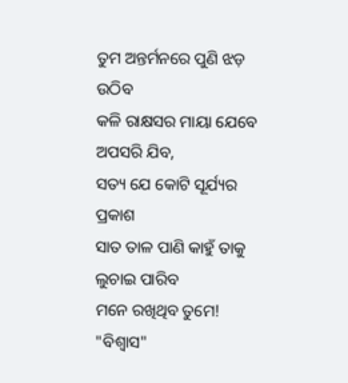ତୁମ ଅନ୍ତର୍ମନରେ ପୁଣି ଝଡ଼ ଉଠିବ
କଳି ରାକ୍ଷସର ମାୟା ଯେବେ ଅପସରି ଯିବ,
ସତ୍ୟ ଯେ କୋଟି ସୂର୍ଯ୍ୟର ପ୍ରକାଶ
ସାତ ତାଳ ପାଣି କାହୁଁ ତାକୁ ଲୁଚାଇ ପାରିବ
ମନେ ରଖିଥିବ ତୁମେ!
"ବିଶ୍ୱାସ"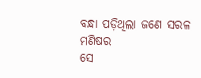ବନ୍ଧା ପଡ଼ିଥିଲା ଜଣେ ସରଳ ମଣିଷର
ସେ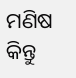ମଣିଷ କିନ୍ତୁ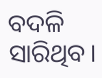ବଦଳି ସାରିଥିବ।